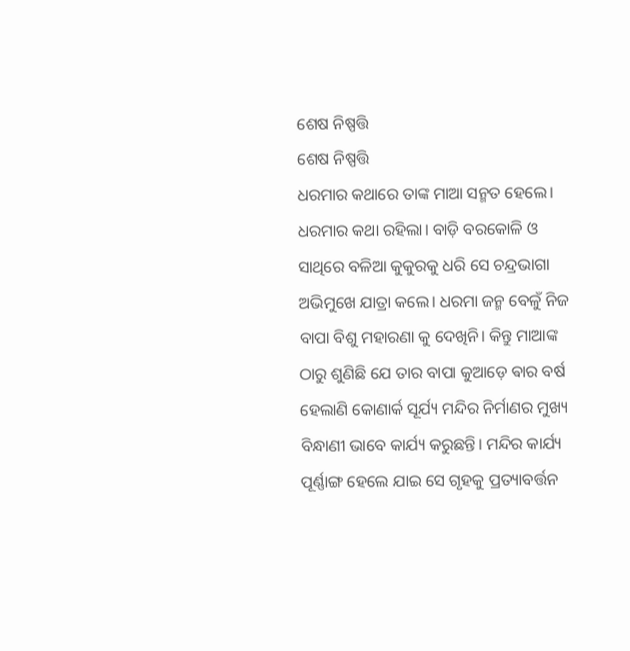ଶେଷ ନିଷ୍ପତ୍ତି
ଶେଷ ନିଷ୍ପତ୍ତି
ଧରମାର କଥାରେ ତାଙ୍କ ମାଆ ସନ୍ମତ ହେଲେ। ଧରମାର କଥା ରହିଲା। ବାଡ଼ି ବରକୋଳି ଓ ସାଥିରେ ବଳିଆ କୁକୁରକୁ ଧରି ସେ ଚନ୍ଦ୍ରଭାଗା ଅଭିମୁଖେ ଯାତ୍ରା କଲେ। ଧରମା ଜନ୍ମ ବେଳୁଁ ନିଜ ବାପା ବିଶୁ ମହାରଣା କୁ ଦେଖିନି। କିନ୍ତୁ ମାଆଙ୍କ ଠାରୁ ଶୁଣିଛି ଯେ ତାର ବାପା କୁଆଡ଼େ ଵାର ବର୍ଷ ହେଲାଣି କୋଣାର୍କ ସୂର୍ଯ୍ୟ ମନ୍ଦିର ନିର୍ମାଣର ମୁଖ୍ୟ ବିନ୍ଧାଣୀ ଭାବେ କାର୍ଯ୍ୟ କରୁଛନ୍ତି। ମନ୍ଦିର କାର୍ଯ୍ୟ ପୂର୍ଣ୍ଣାଙ୍ଗ ହେଲେ ଯାଇ ସେ ଗୃହକୁ ପ୍ରତ୍ୟାବର୍ତ୍ତନ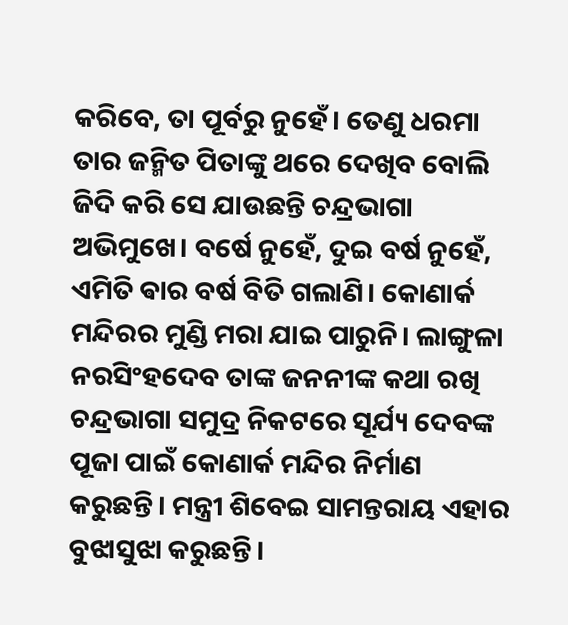କରିବେ, ତା ପୂର୍ବରୁ ନୁହେଁ। ତେଣୁ ଧରମା ତାର ଜନ୍ମିତ ପିତାଙ୍କୁ ଥରେ ଦେଖିବ ବୋଲି ଜିଦି କରି ସେ ଯାଉଛନ୍ତି ଚନ୍ଦ୍ରଭାଗା ଅଭିମୁଖେ। ବର୍ଷେ ନୁହେଁ, ଦୁଇ ବର୍ଷ ନୁହେଁ, ଏମିତି ଵାର ବର୍ଷ ବିତି ଗଲାଣି। କୋଣାର୍କ ମନ୍ଦିରର ମୁଣ୍ଡି ମରା ଯାଇ ପାରୁନି। ଲାଙ୍ଗୁଳା ନରସିଂହଦେବ ତାଙ୍କ ଜନନୀଙ୍କ କଥା ରଖି ଚନ୍ଦ୍ରଭାଗା ସମୁଦ୍ର ନିକଟରେ ସୂର୍ଯ୍ୟ ଦେବଙ୍କ ପୂଜା ପାଇଁ କୋଣାର୍କ ମନ୍ଦିର ନିର୍ମାଣ କରୁଛନ୍ତି। ମନ୍ତ୍ରୀ ଶିବେଇ ସାମନ୍ତରାୟ ଏହାର ବୁଝାସୁଝା କରୁଛନ୍ତି।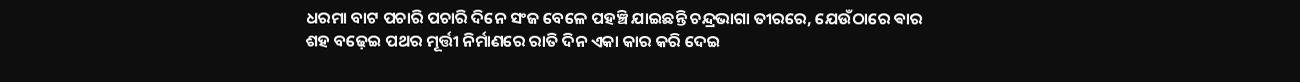ଧରମା ବାଟ ପଚାରି ପଚାରି ଦିନେ ସଂଜ ବେଳେ ପହଞ୍ଚି ଯାଇଛନ୍ତି ଚନ୍ଦ୍ରଭାଗା ତୀରରେ, ଯେଉଁଠାରେ ଵାର ଶହ ବଢ଼େଇ ପଥର ମୂର୍ତ୍ତୀ ନିର୍ମାଣରେ ରାତି ଦିନ ଏକା କାର କରି ଦେଇ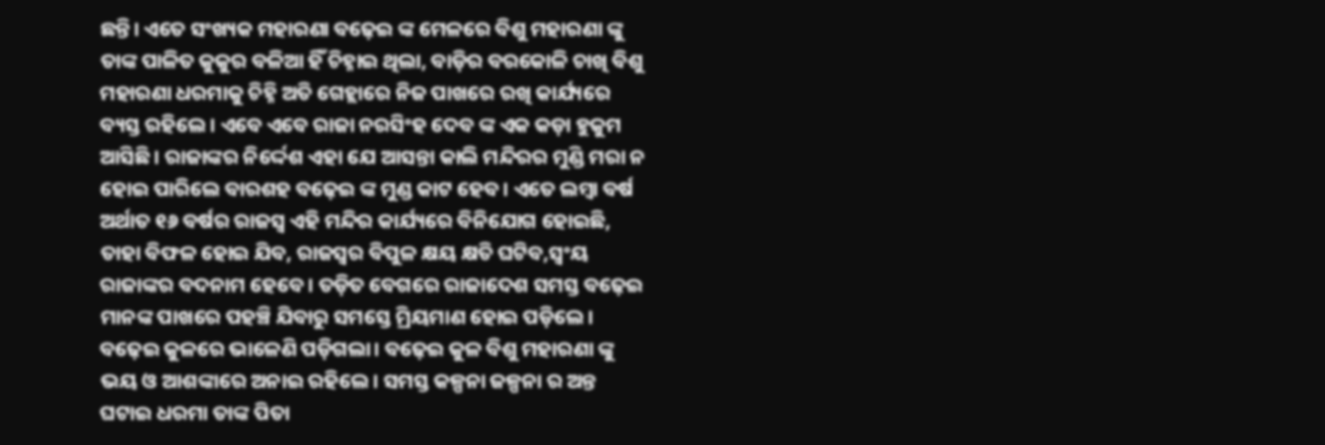ଛନ୍ତି। ଏତେ ସଂଖ୍ୟକ ମହାରଣା ବଢ଼େଇ ଙ୍କ ମେଳରେ ବିଶୁ ମହାରଣା ଙ୍କୁ ତାଙ୍କ ପାଳିତ କୁକୁର ବଳିଆ ହିଁ ଚିହ୍ନାଇ ଥିଲା, ବାଡ଼ିର ବରକୋଳି ଚାଖି ବିଶୁ ମହାରଣା ଧରମାକୁ ଚିହ୍ନି ଅତି ଗେହ୍ଲାରେ ନିଜ ପାଖରେ ରଖି କାର୍ଯ୍ୟରେ ବ୍ୟସ୍ତ ରହିଲେ। ଏବେ ଏବେ ରାଜା ନରସିଂହ ଦେବ ଙ୍କ ଏକ କଡ଼ା ହୁକୁମ ଆସିଛି। ରାଜାଙ୍କର ନିର୍ଦ୍ଦେଶ ଏହା ଯେ ଆସନ୍ତା କାଲି ମନ୍ଦିରର ମୁଣ୍ଡି ମରା ନ ହୋଇ ପାରିଲେ ବାରଶହ ବଢ଼େଇ ଙ୍କ ମୁଣ୍ଡ କାଟ ହେବ। ଏତେ ଲମ୍ବା ବର୍ଷ ଅର୍ଥାତ ୧୬ ବର୍ଷର ରାଜସ୍ୱ ଏହି ମନ୍ଦିର କାର୍ଯ୍ୟରେ ବିନିଯୋଗ ହୋଇଛି, ତାହା ବିଫଳ ହୋଇ ଯିବ, ରାଜସ୍ୱର ବିପୁଳ କ୍ଷୟ କ୍ଷତି ଘଟିବ,ସ୍ଵଂୟ ରାଜାଙ୍କର ବଦନାମ ହେବେ। ତଡ଼ିତ ବେଗରେ ରାଜାଦେଶ ସମସ୍ତ ବଢ଼େଇ ମାନଙ୍କ ପାଖରେ ପହଞ୍ଚି ଯିବାରୁ ସମସ୍ତେ ମ୍ରିୟମାଣ ହୋଇ ପଡ଼ିଲେ। ବଢ଼େଇ କୁଳରେ ଭାଳେଣି ପଡ଼ିଗଲା। ବଢ଼େଇ କୁଳ ବିଶୁ ମହାରଣା ଙ୍କୁ ଭୟ ଓ ଆଶଙ୍କାରେ ଅନାଇ ରହିଲେ। ସମସ୍ତ କଳ୍ପନା ଜଳ୍ପନା ର ଅନ୍ତ ଘଟାଇ ଧରମା ତାଙ୍କ ପିତା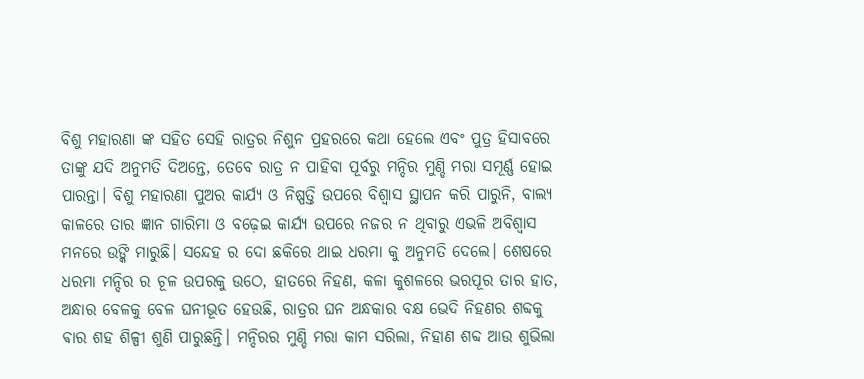ବିଶୁ ମହାରଣା ଙ୍କ ସହିତ ସେହି ରାତ୍ରର ନିଶୁନ ପ୍ରହରରେ କଥା ହେଲେ ଏବଂ ପୁତ୍ର ହିସାବରେ ତାଙ୍କୁ ଯଦି ଅନୁମତି ଦିଅନ୍ତେ, ତେବେ ରାତ୍ର ନ ପାହିବା ପୂର୍ବରୁ ମନ୍ଦିର ମୁଣ୍ଡି ମରା ସମୂର୍ଣ୍ଣ ହୋଇ ପାରନ୍ତା। ବିଶୁ ମହାରଣା ପୁଅର କାର୍ଯ୍ୟ ଓ ନିଷ୍ପତ୍ତି ଉପରେ ବିଶ୍ୱାସ ସ୍ଥାପନ କରି ପାରୁନି, ବାଲ୍ୟ କାଳରେ ତାର ଜ୍ଞାନ ଗାରିମା ଓ ବଢ଼େଇ କାର୍ଯ୍ୟ ଉପରେ ନଜର ନ ଥିବାରୁ ଏଭଳି ଅବିଶ୍ୱାସ ମନରେ ଉଙ୍କି ମାରୁଛି। ସନ୍ଦେହ ର ଦୋ ଛକିରେ ଥାଇ ଧରମା କୁ ଅନୁମତି ଦେଲେ। ଶେଷରେ ଧରମା ମନ୍ଦିର ର ଚୂଳ ଉପରକୁ ଉଠେ, ହାତରେ ନିହଣ, କଳା କୁଶଳରେ ଭରପୂର ତାର ହାତ, ଅନ୍ଧାର ବେଳକୁ ବେଳ ଘନୀଭୂତ ହେଉଛି, ରାତ୍ରର ଘନ ଅନ୍ଧକାର ବକ୍ଷ ଭେଦି ନିହଣର ଶବ୍ଦକୁ ଵାର ଶହ ଶିଳ୍ପୀ ଶୁଣି ପାରୁଛନ୍ତି। ମନ୍ଦିରର ମୁଣ୍ଡି ମରା କାମ ସରିଲା, ନିହାଣ ଶବ୍ଦ ଆଉ ଶୁଭିଲା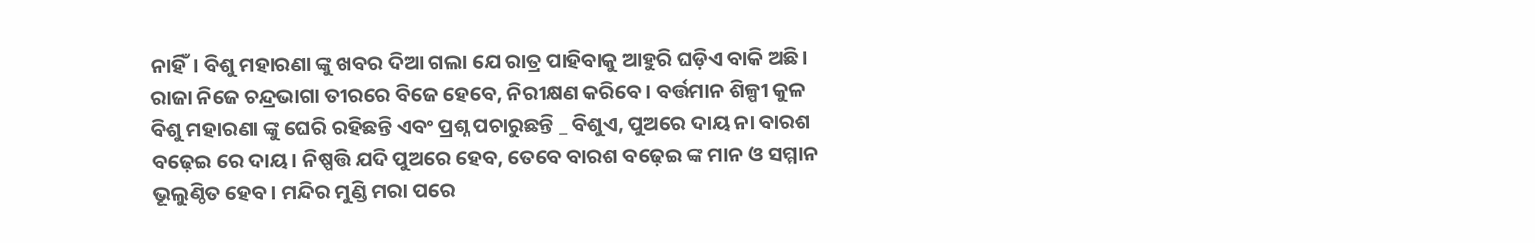ନାହିଁ। ବିଶୁ ମହାରଣା ଙ୍କୁ ଖବର ଦିଆ ଗଲା ଯେ ରାତ୍ର ପାହିବାକୁ ଆହୁରି ଘଡ଼ିଏ ବାକି ଅଛି। ରାଜା ନିଜେ ଚନ୍ଦ୍ରଭାଗା ତୀରରେ ବିଜେ ହେବେ, ନିରୀକ୍ଷଣ କରିବେ। ବର୍ତ୍ତମାନ ଶିଳ୍ପୀ କୁଳ ବିଶୁ ମହାରଣା ଙ୍କୁ ଘେରି ରହିଛନ୍ତି ଏବଂ ପ୍ରଶ୍ନ ପଚାରୁଛନ୍ତି _ ବିଶୁଏ, ପୁଅରେ ଦାୟ ନା ବାରଶ ବଢ଼େଇ ରେ ଦାୟ। ନିଷ୍ପତ୍ତି ଯଦି ପୁଅରେ ହେବ, ତେବେ ବାରଶ ବଢ଼େଇ ଙ୍କ ମାନ ଓ ସମ୍ମାନ ଭୂଲୁଣ୍ଠିତ ହେବ। ମନ୍ଦିର ମୁଣ୍ଡି ମରା ପରେ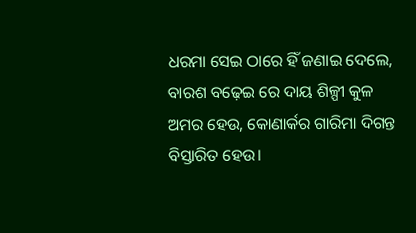ଧରମା ସେଇ ଠାରେ ହିଁ ଜଣାଇ ଦେଲେ, ବାରଶ ବଢ଼େଇ ରେ ଦାୟ ଶିଳ୍ପୀ କୁଳ ଅମର ହେଉ, କୋଣାର୍କର ଗାରିମା ଦିଗନ୍ତ ବିସ୍ତାରିତ ହେଉ।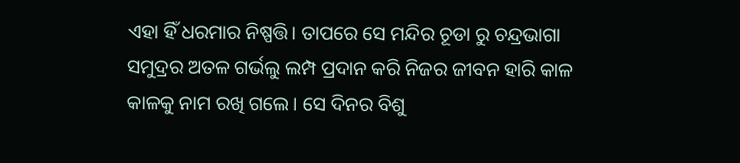ଏହା ହିଁ ଧରମାର ନିଷ୍ପତ୍ତି। ତାପରେ ସେ ମନ୍ଦିର ଚୂଡା ରୁ ଚନ୍ଦ୍ରଭାଗା ସମୁଦ୍ରର ଅତଳ ଗର୍ଭଲୁ ଲମ୍ପ ପ୍ରଦାନ କରି ନିଜର ଜୀବନ ହାରି କାଳ କାଳକୁ ନାମ ରଖି ଗଲେ। ସେ ଦିନର ବିଶୁ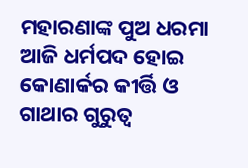ମହାରଣାଙ୍କ ପୁଅ ଧରମା ଆଜି ଧର୍ମପଦ ହୋଇ କୋଣାର୍କର କୀର୍ତ୍ତି ଓ ଗାଥାର ଗୁରୁତ୍ୱ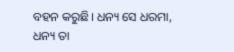ବହନ କରୁଛି। ଧନ୍ୟ ସେ ଧରମା, ଧନ୍ୟ ତା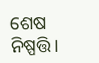ଶେଷ ନିଷ୍ପତ୍ତି।